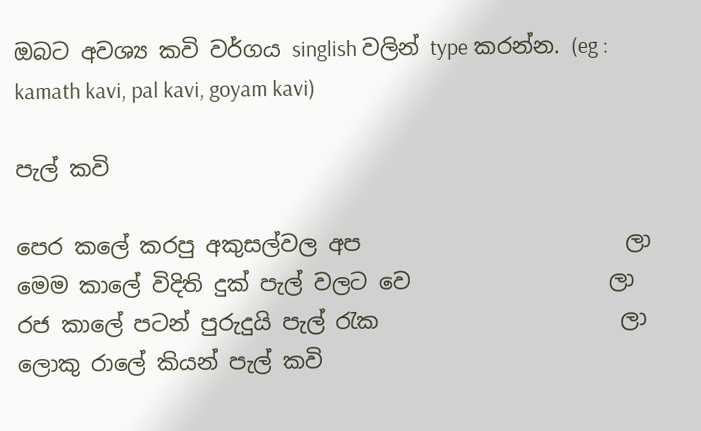ඔබට අවශ්‍ය කවි වර්ගය singlish වලින් type කරන්න. (eg : kamath kavi, pal kavi, goyam kavi)

පැල් කවි

පෙර කලේ කරපු අකුසල්වල අප                        ලා
මෙම කාලේ විදිති දුක් පැල් වලට වෙ                  ලා
රජ කාලේ පටන් පුරුදුයි පැල් රැක                      ලා
ලොකු රාලේ කියන් පැල් කවි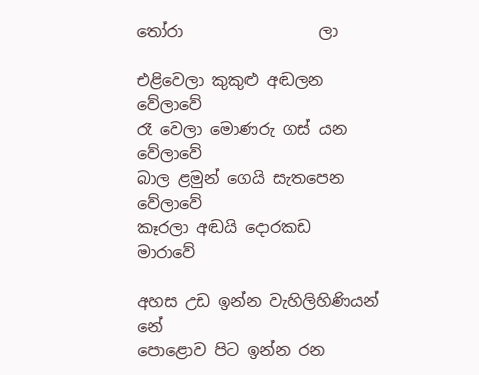තෝරා                 ලා

එළිවෙලා කුකුළු අඬලන                           වේලාවේ
රෑ වෙලා මොණරු ගස් යන                       වේලාවේ
බාල ළමුන් ගෙයි සැතපෙන                      වේලාවේ
කෑරලා අඬයි දොරකඩ                               මාරාවේ

අහස උඩ ඉන්න වැහිලිහිණියන්                        නේ
පොළොව පිට ඉන්න රන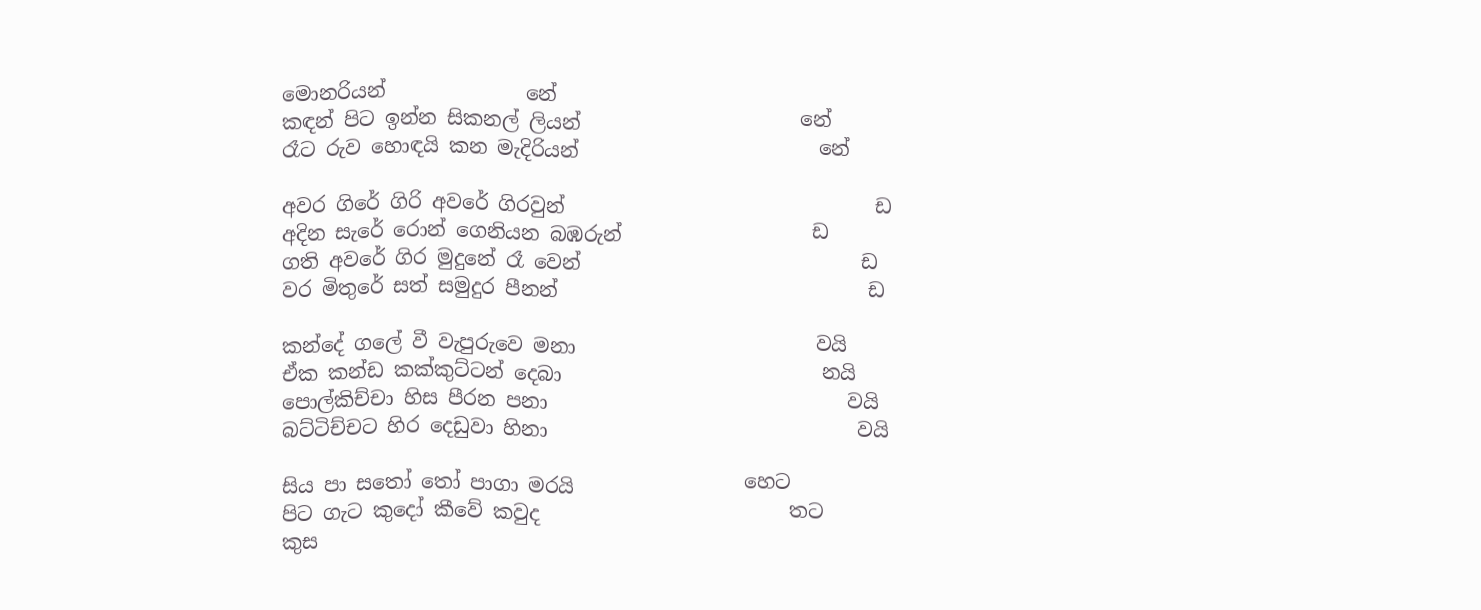මොනරියන්              නේ
කඳන් පිට ඉන්න සිකනල් ලියන්                      නේ
රෑට රුව හොඳයි කන මැදිරියන්                        නේ

අවර ගිරේ ගිරි අවරේ ගිරවුන්                               ඩ
අදින සැරේ රොන් ගෙනියන බඹරුන්                   ඩ
ගති අවරේ ගිර මුදුනේ රෑ වෙන්                            ඩ
වර මිතුරේ සත් සමුදුර පීනන්                               ඩ

කන්දේ ගලේ වී වැපුරුවෙ මනා                        වයි
ඒක කන්ඩ කක්කුට්ටන් දෙබා                          නයි
පොල්කිච්චා හිස පීරන පනා                              වයි
බට්ටිච්චට හිර දෙඩුවා හිනා                               වයි

සිය පා සතෝ තෝ පාගා මරයි                 හෙට
පිට ගැට කුදෝ කීවේ කවුද                         තට
කුස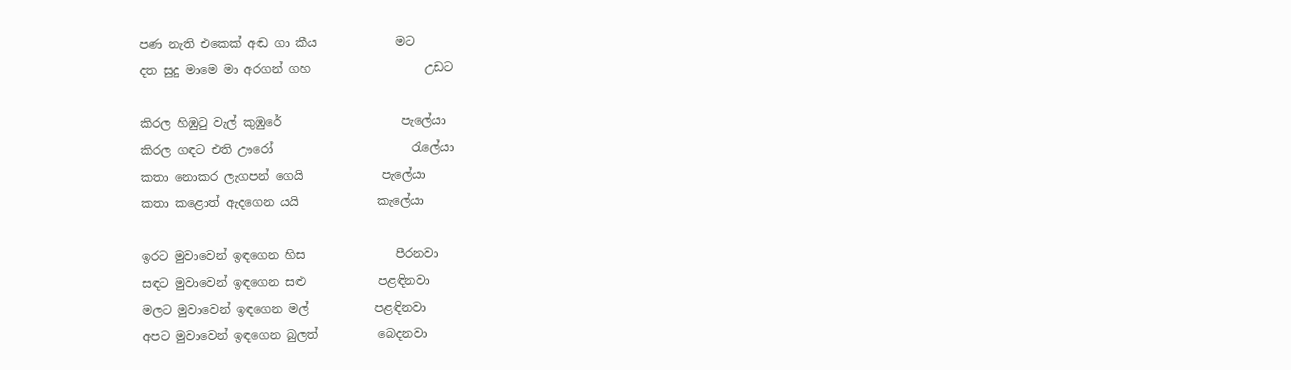පණ නැති එකෙක් අඬ ගා කීය             මට
දත සුදු මාමෙ මා අරගන් ගහ                   උඩට

කිරල හිඹුටු වැල් කුඹුරේ                    පැලේයා
කිරල ගඳට එති ඌරෝ                       රැලේයා
කතා නොකර ලැගපන් ගෙයි             පැලේයා
කතා කළොත් ඇදගෙන යයි             කැලේයා

ඉරට මුවාවෙන් ඉඳගෙන හිස               පීරනවා
සඳට මුවාවෙන් ඉඳගෙන සළු            පළඳිනවා
මලට මුවාවෙන් ඉඳගෙන මල්           පළඳිනවා
අපට මුවාවෙන් ඉඳගෙන බුලත්          බෙදනවා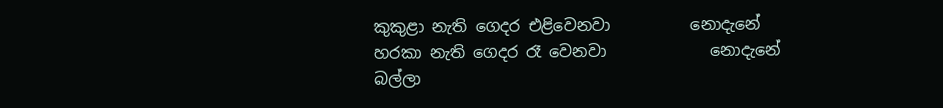කුකුළා නැති ගෙදර එළිවෙනවා          නොදැනේ
හරකා නැති ගෙදර රෑ වෙනවා             නොදැනේ
බල්ලා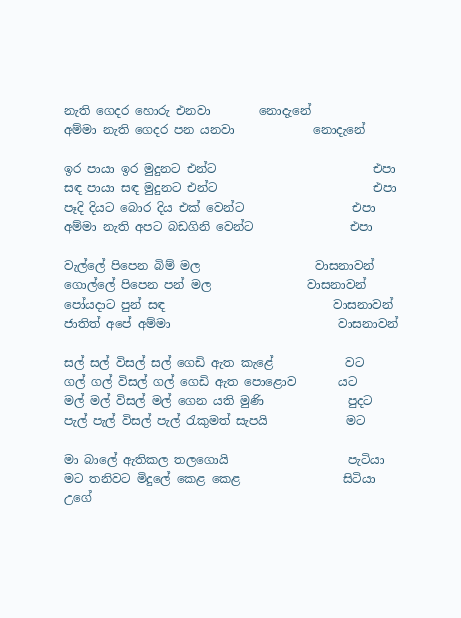නැති ගෙදර හොරු එනවා        නොදැනේ
අම්මා නැති ගෙදර පන යනවා             නොදැනේ

ඉර පායා ඉර මුදුනට එන්ට                          එපා
සඳ පායා සඳ මුදුනට එන්ට                          එපා
පෑදි දියට බොර දිය එක් වෙන්ට                  එපා
අම්මා නැති අපට බඩගිනි වෙන්ට                එපා

වැල්ලේ පිපෙන බිම් මල                   වාසනාවන්
ගොල්ලේ පිපෙන පන් මල                වාසනාවන්
පෝයදාට පුන් සඳ                            වාසනාවන්
ජාතිත් අපේ අම්මා                            වාසනාවන්

සල් සල් විසල් සල් ගෙඩි ඇත කැළේ            වට
ගල් ගල් විසල් ගල් ගෙඩි ඇත පොළොව       යට
මල් මල් විසල් මල් ගෙන යති මුණි              පුදට
පැල් පැල් විසල් පැල් රැකුමත් සැපයි             මට

මා බාලේ ඇතිකල තලගොයි                    පැටියා
මට තනිවට මිදුලේ කෙළ කෙළ                 සිටියා
උගේ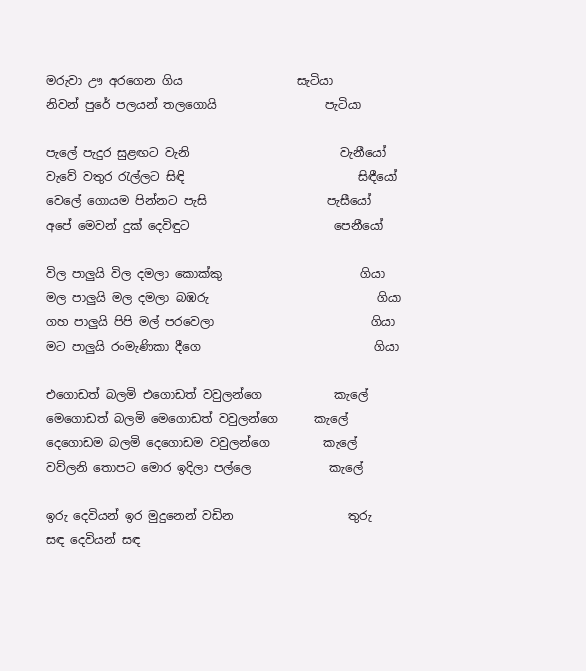මරුවා ඌ අරගෙන ගිය                   සැටියා
නිවන් පුරේ පලයන් තලගොයි                  පැටියා

පැලේ පැදුර සුළඟට වැනි                         වැනීයෝ
වැවේ වතුර රැල්ලට සිඳි                             සිඳීයෝ
වෙලේ ගොයම පින්නට පැසි                    පැසීයෝ
අපේ මෙවන් දුක් දෙවිඳුට                        පෙනීයෝ

විල පාලුයි විල දමලා කොක්කු                       ගියා
මල පාලුයි මල දමලා බඹරු                            ගියා
ගහ පාලුයි පිපි මල් පරවෙලා                          ගියා
මට පාලුයි රංමැණිකා දීගෙ                             ගියා

එගොඩත් බලමි එගොඩත් වවුලන්ගෙ            කැලේ
මෙගොඩත් බලමි මෙගොඩත් වවුලන්ගෙ      කැලේ
දෙගොඩම බලමි දෙගොඩම වවුලන්ගෙ         කැලේ
වව්ලනි තොපට මොර ඉදිලා පල්ලෙ             කැලේ

ඉරු දෙවියන් ඉර මුදුනෙන් වඩින                   තුරු
සඳ දෙවියන් සඳ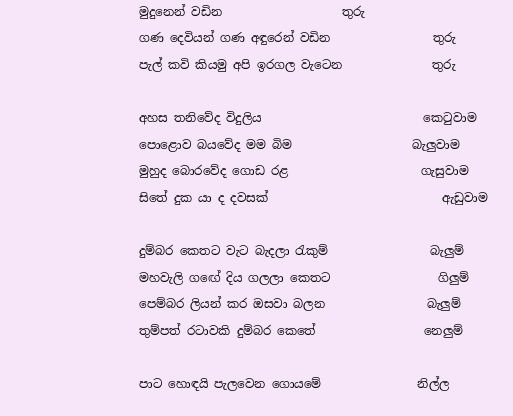මුදුනෙන් වඩින                    තුරු
ගණ දෙවියන් ගණ අඳුරෙන් වඩින                 තුරු
පැල් කවි කියමු අපි ඉරගල වැටෙන               තුරු

අහස තනිවේද විදුලිය                           කෙටුවාම
පොළොව බයවේද මම බිම                    බැලුවාම
මුහුද බොරවේද ගොඩ රළ                      ගැසුවාම
සිතේ දුක යා ද දවසක්                             ඇඩුවාම

දුම්බර කෙතට වැට බැදලා රැකුම්                 බැලුම්
මහවැලි ගඟේ දිය ගලලා කෙතට                  ගිලුම්
පෙම්බර ලියන් කර ඔසවා බලන                 බැලුම්
තුම්පත් රටාවකි දුම්බර කෙතේ                  නෙලුම්

පාට හොඳයි පැලවෙන ගොයමේ                නිල්ල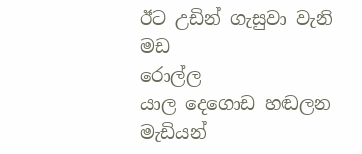ඊට උඩින් ගැසුවා වැනි මඩ                      රොල්ල
යාල දෙගොඩ හඬලන මැඩියන්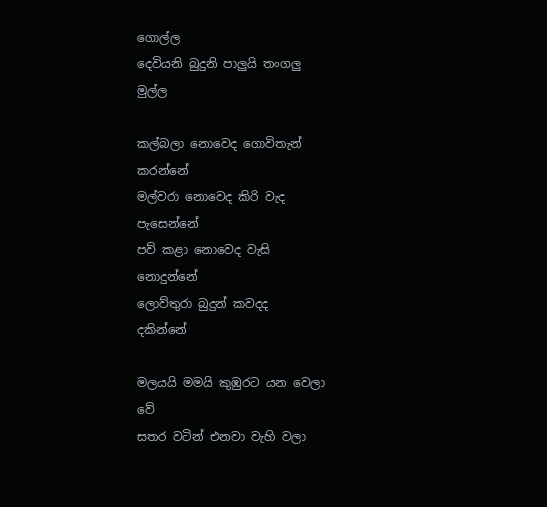ගොල්ල
දෙවියනි බුදුනි පාලුයි තංගලු                       මුල්ල

කල්බලා නොවෙද ගොවිතැන්                   කරන්නේ
මල්වරා නොවෙද කිරි වැද                     පැසෙන්නේ
පව් කළා නොවෙද වැසි                         නොදුන්නේ
ලොව්තුරා බුදුන් කවදද                             දකින්නේ

මලයයි මමයි කුඹුරට යන වෙලා              වේ
සතර වටින් එනවා වැහි වලා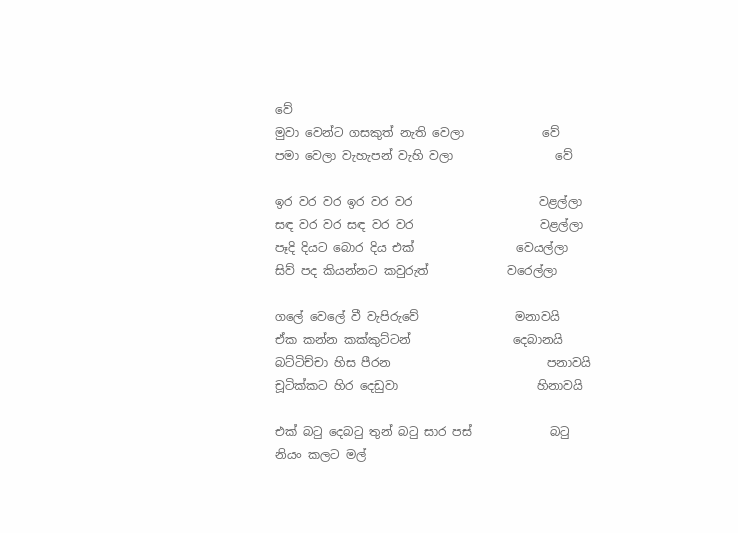වේ
මුවා වෙන්ට ගසකුත් නැති වෙලා             වේ
පමා වෙලා වැහැපන් වැහි වලා                 වේ

ඉර වර වර ඉර වර වර                     වළල්ලා
සඳ වර වර සඳ වර වර                     වළල්ලා
පෑදි දියට බොර දිය එක්                 වෙයල්ලා
සිව් පද කියන්නට කවුරුත්             වරෙල්ලා

ගලේ වෙලේ වී වැපිරුවේ                මනාවයි
ඒක කන්න කක්කුට්ටන්                 දෙබානයි
බට්ටිච්චා හිස පීරන                          පනාවයි
චූටික්කට හිර දෙඩුවා                       හිනාවයි

එක් බටු දෙබටු තුන් බටු සාර පස්             බටු
නියං කලට මල්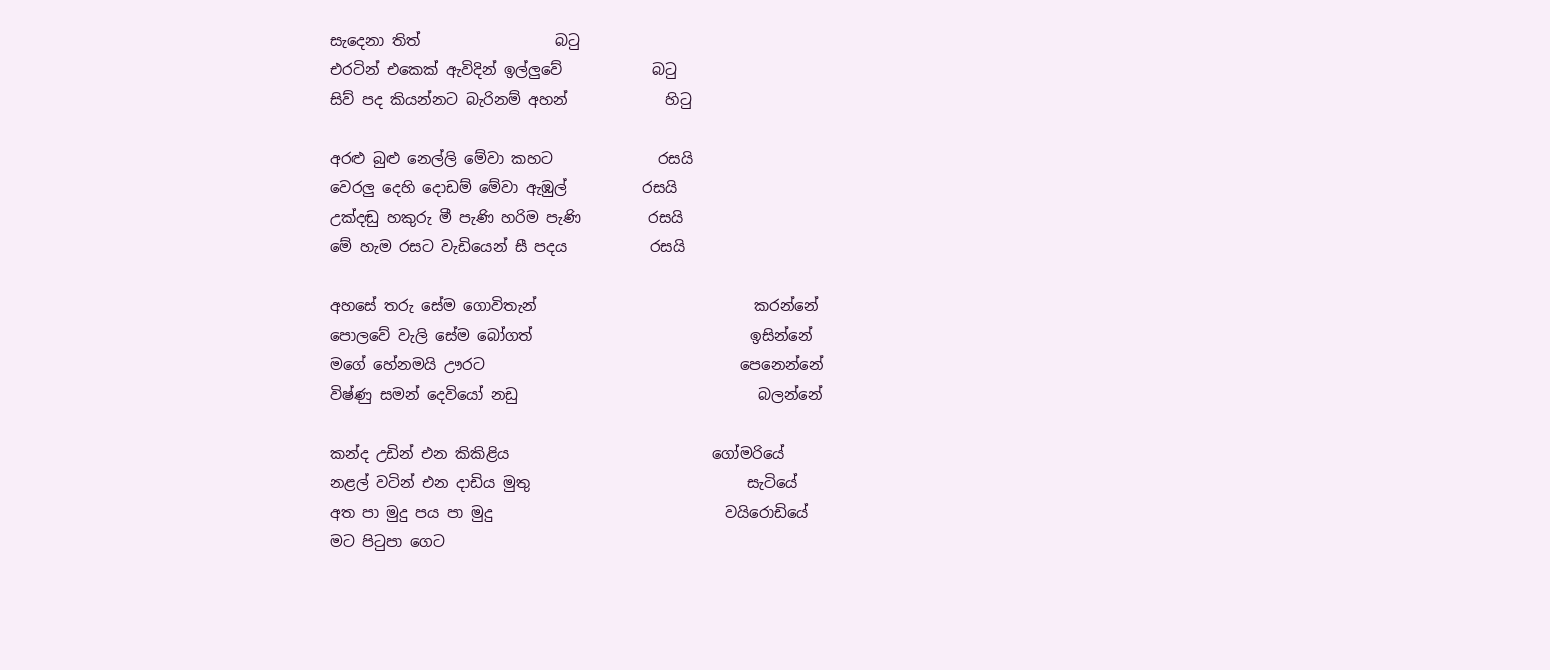සැදෙනා තිත්                  බටු
එරටින් එකෙක් ඇවිදින් ඉල්ලුවේ            බටු
සිව් පද කියන්නට බැරිනම් අහන්             හිටු

අරළු බුළු නෙල්ලි මේවා කහට              රසයි
වෙරලු දෙහි දොඩම් මේවා ඇඹුල්          රසයි
උක්දඬු හකුරු මී පැණි හරිම පැණි         රසයි
මේ හැම රසට වැඩියෙන් සී පදය           රසයි

අහසේ තරු සේම ගොවිතැන්                             කරන්නේ
පොලවේ වැලි සේම බෝගත්                             ඉසින්නේ
මගේ හේනමයි ඌරට                                  පෙනෙන්නේ
විෂ්ණු සමන් දෙවියෝ නඩු                                බලන්නේ

කන්ද උඩින් එන කිකිළිය                           ගෝමරියේ
නළල් වටින් එන දාඩිය මුතු                             සැටියේ
අත පා මුදු පය පා මුදු                               වයිරොඩියේ
මට පිටුපා ගෙට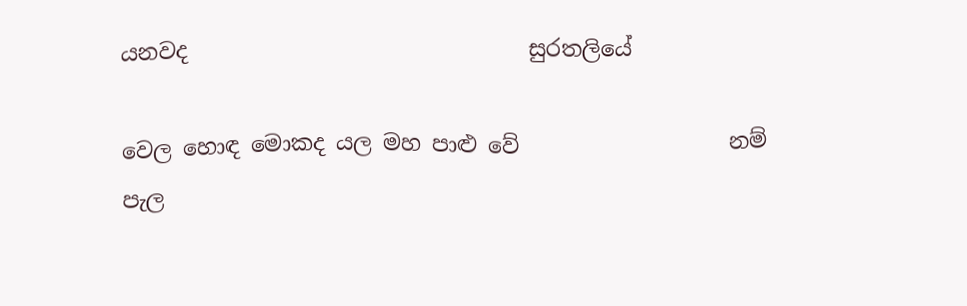යනවද                               සුරතලියේ

වෙල හොඳ මොකද යල මහ පාළු වේ                   නම්
පැල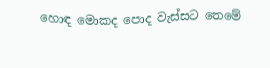හොඳ මොකද පොද වැස්සට තෙමේ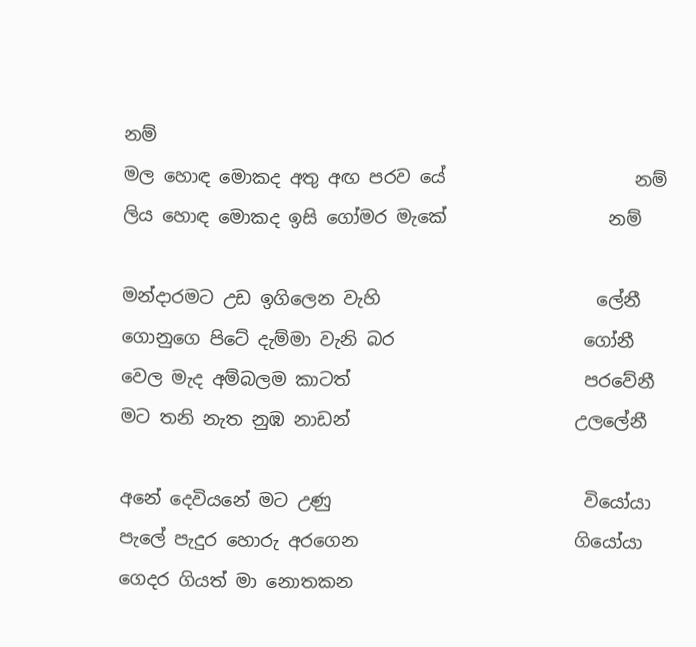නම්
මල හොඳ මොකද අතු අඟ පරව යේ                     නම්
ලිය හොඳ මොකද ඉසි ගෝමර මැකේ                  නම්

මන්දාරමට උඩ ඉගිලෙන වැහි                        ලේනී
ගොනුගෙ පිටේ දැම්මා වැනි බර                     ගෝනී
වෙල මැද අම්බලම කාටත්                          පරවේනී
මට තනි නැත නුඹ නාඩන්                         උලලේනී

අනේ දෙවියනේ මට උණු                            වියෝයා
පැලේ පැදුර හොරු අරගෙන                        ගියෝයා
ගෙදර ගියත් මා නොතකන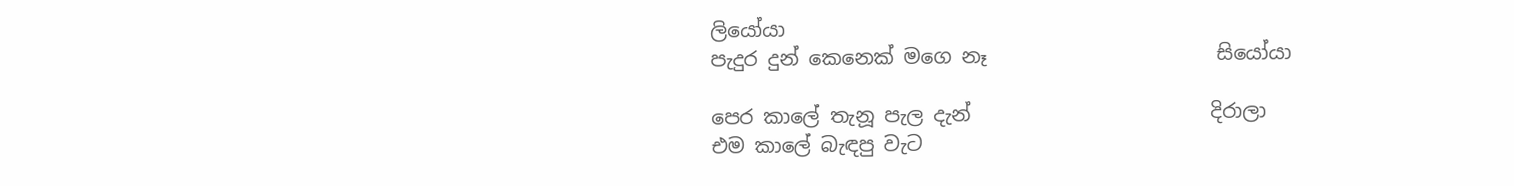ලියෝයා
පැදුර දුන් කෙනෙක් මගෙ නෑ                       සියෝයා

පෙර කාලේ තැනූ පැල දැන්                        දිරාලා
එම කාලේ බැඳපු වැට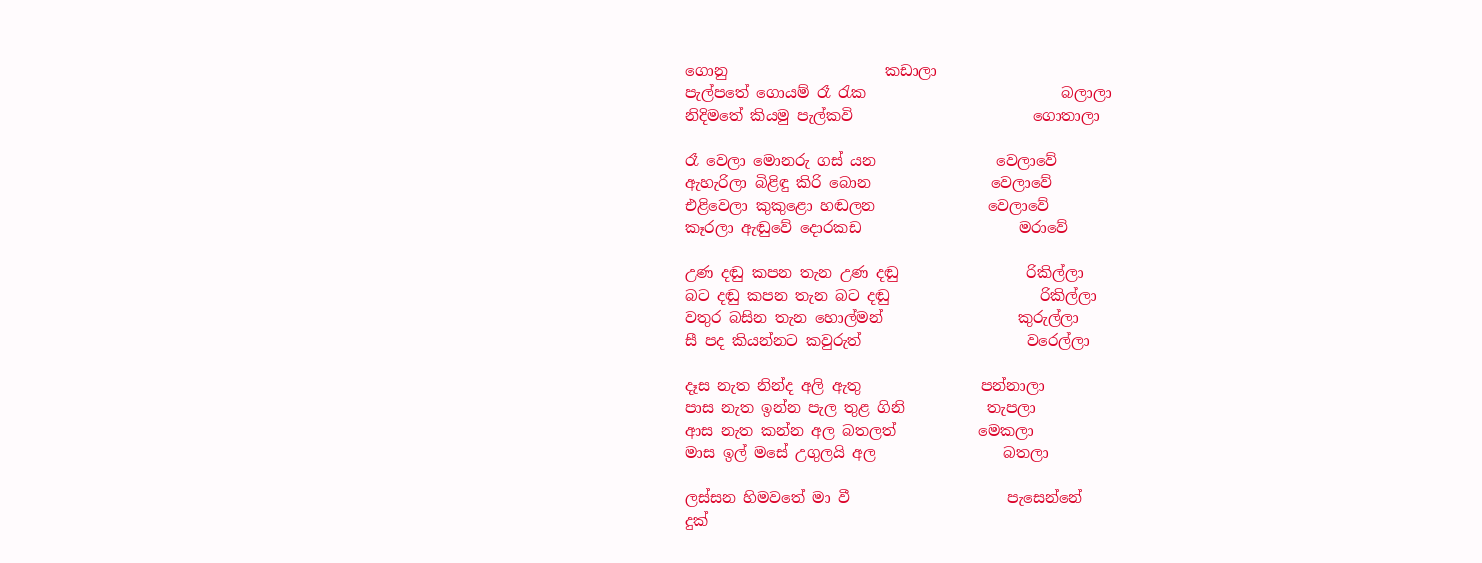ගොනු                     කඩාලා
පැල්පතේ ගොයම් රෑ රැක                          බලාලා
නිදිමතේ කියමු පැල්කවි                        ගොතාලා

රෑ වෙලා මොනරු ගස් යන                වෙලාවේ
ඇහැරිලා බිළිඳු කිරි බොන                වෙලාවේ
එළිවෙලා කුකුළො හඬලන               වෙලාවේ
කෑරලා ඇඬුවේ දොරකඩ                     මරාවේ

උණ දඬු කපන තැන උණ දඬු                 රිකිල්ලා
බට දඬු කපන තැන බට දඬු                    රිකිල්ලා
වතුර බසින තැන හොල්මන්                  කුරුල්ලා
සී පද කියන්නට කවුරුත්                      වරෙල්ලා

දෑස නැත නින්ද අලි ඇතු                පන්නාලා
පාස නැත ඉන්න පැල තුළ ගිනි           තැපලා
ආස නැත කන්න අල බතලත්           මෙකලා
මාස ඉල් මසේ උගුලයි අල                 බතලා

ලස්සන හිමවතේ මා වී                     පැසෙන්නේ
දුක්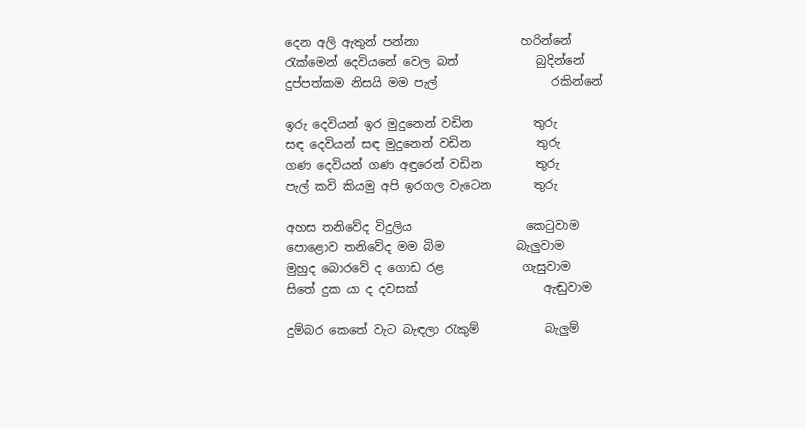දෙන අලි ඇතුන් පන්නා                 හරින්නේ
රැක්මෙන් දෙවියනේ වෙල බත්             බුදින්නේ
දුප්පත්කම නිසයි මම පැල්                   රකින්නේ

ඉරු දෙවියන් ඉර මුදුනෙන් වඩින          තුරු
සඳ දෙවියන් සඳ මුදුනෙන් වඩින           තුරු
ගණ දෙවියන් ගණ අඳුරෙන් වඩින         තුරු
පැල් කවි කියමු අපි ඉරගල වැටෙන       තුරු

අහස තනිවේද විදුලිය                   කෙටුවාම
පොළොව තනිවේද මම බිම            බැලුවාම
මුහුද බොරවේ ද ගොඩ රළ             ගැසුවාම
සිතේ දුක යා ද දවසක්                     ඇඬුවාම

දුම්බර කෙතේ වැට බැඳලා රැකුම්           බැලුම්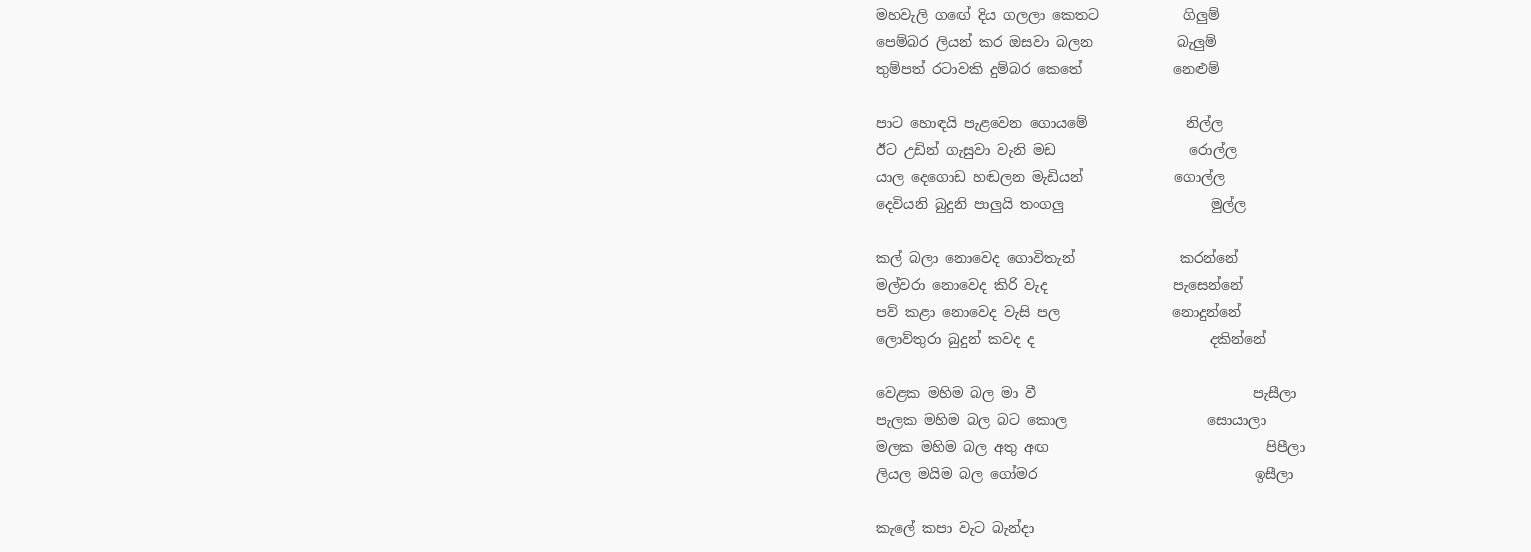මහවැලි ගඟේ දිය ගලලා කෙතට            ගිලුම්
පෙම්බර ලියන් කර ඔසවා බලන            බැලුම්
තුම්පත් රටාවකි දුම්බර කෙතේ             නෙළුම්

පාට හොඳයි පැළවෙන ගොයමේ              නිල්ල
ඊට උඩින් ගැසුවා වැනි මඩ                   රොල්ල
යාල දෙගොඩ හඬලන මැඩියන්             ගොල්ල
දෙවියනි බුදුනි පාලුයි තංගලු                     මුල්ල

කල් බලා නොවෙද ගොවිතැන්               කරන්නේ
මල්වරා නොවෙද කිරි වැද                  පැසෙන්නේ
පව් කළා නොවෙද වැසි පල                නොදුන්නේ
ලොව්තුරා බුදුන් කවද ද                         දකින්නේ

වෙළක මහිම බල මා වී                               පැසීලා
පැලක මහිම බල බට කොල                    සොයාලා
මලක මහිම බල අතු අඟ                               පිපීලා
ලියල මයිම බල ගෝමර                               ඉසීලා

කැලේ කපා වැට බැන්දා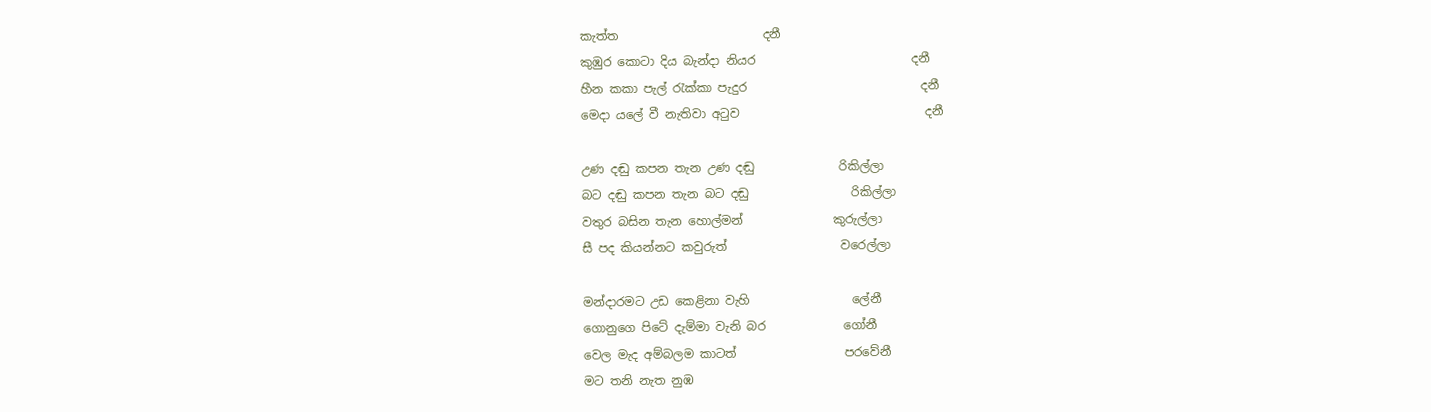කැත්ත                        දනී
කුඹුර කොටා දිය බැන්දා නියර                          දනී
හීන කකා පැල් රැක්කා පැදුර                             දනී
මෙදා යලේ වී නැතිවා අටුව                               දනී

උණ දඬු කපන තැන උණ දඬු              රිකිල්ලා
බට දඬු කපන තැන බට දඬු                 රිකිල්ලා
වතුර බසින තැන හොල්මන්               කුරුල්ලා
සී පද කියන්නට කවුරුත්                   වරෙල්ලා

මන්දාරමට උඩ කෙළිනා වැහි                 ලේනී
ගොනුගෙ පිටේ දැම්මා වැනි බර             ගෝනී
වෙල මැද අම්බලම කාටත්                  පරවේනී
මට තනි නැත නුඹ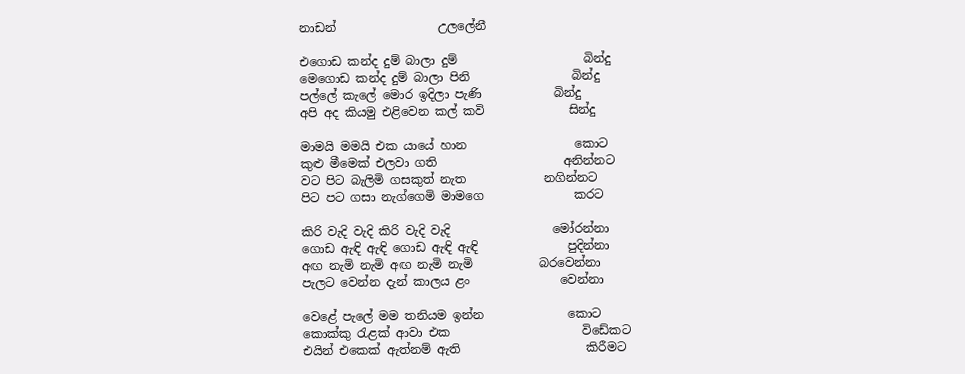නාඩන්                 උලලේනී

එගොඩ කන්ද දුම් බාලා දුම්                     බින්දු
මෙගොඩ කන්ද දුම් බාලා පිනි                 බින්දු
පල්ලේ කැලේ මොර ඉදිලා පැණි            බින්දු
අපි අද කියමු එළිවෙන කල් කවි              සින්දු

මාමයි මමයි එක යායේ හාන                  කොට
කුළු මීමෙක් එලවා ගති                     අනින්නට
වට පිට බැලිමි ගසකුත් නැත             නගින්නට
පිට පට ගසා නැග්ගෙමි මාමගෙ               කරට

කිරි වැදි වැදි කිරි වැදි වැදි                 මෝරන්නා
ගොඩ ඇඳි ඇඳි ගොඩ ඇඳි ඇඳි               පුදින්නා
අඟ නැමි නැමි අඟ නැමි නැමි           බරවෙන්නා
පැලට වෙන්න දැන් කාලය ළං               වෙන්නා

වෙළේ පැලේ මම තනියම ඉන්න              කොට
කොක්කු රැළක් ආවා එක                      විඩේකට
එයින් එකෙක් ඇත්නම් ඇති                     කිරීමට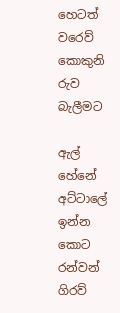හෙටත් වරෙව් කොකුනි රුව                   බැලීමට

ඇල් හේනේ අට්ටාලේ ඉන්න                     කොට
රන්වන් ගිරව්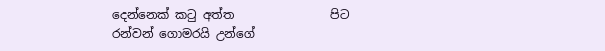දෙන්නෙක් කටු අත්ත                පිට
රන්වන් ගොමරයි උන්ගේ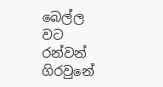බෙල්ල                  වට
රන්වන් ගිරවුනේ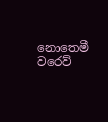නොතෙමී වරෙව්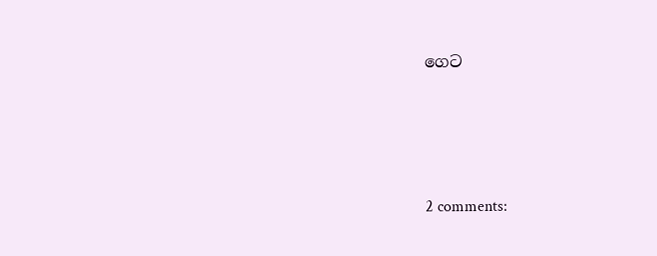ගෙට




2 comments: